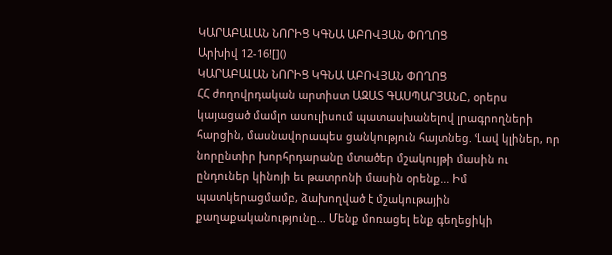ԿԱՐԱԲԱԼԱՆ ՆՈՐԻՑ ԿԳՆԱ ԱԲՈՎՅԱՆ ՓՈՂՈՑ
Արխիվ 12-16![]()
ԿԱՐԱԲԱԼԱՆ ՆՈՐԻՑ ԿԳՆԱ ԱԲՈՎՅԱՆ ՓՈՂՈՑ
ՀՀ ժողովրդական արտիստ ԱԶԱՏ ԳԱՍՊԱՐՅԱՆԸ, օրերս կայացած մամլո ասուլիսում պատասխանելով լրագրողների հարցին, մասնավորապես ցանկություն հայտնեց. ՙԼավ կլիներ, որ նորընտիր խորհրդարանը մտածեր մշակույթի մասին ու ընդուներ կինոյի եւ թատրոնի մասին օրենք... Իմ պատկերացմամբ, ձախողված է մշակութային քաղաքականությունը... Մենք մոռացել ենք գեղեցիկի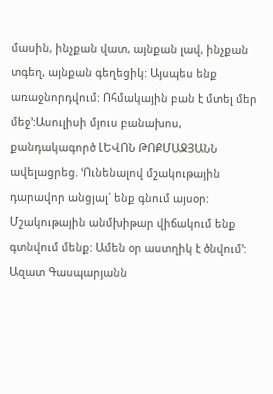մասին, ինչքան վատ, այնքան լավ, ինչքան տգեղ, այնքան գեղեցիկ: Այսպես ենք առաջնորդվում: Ոհմակային բան է մտել մեր մեջ՚:Ասուլիսի մյուս բանախոս, քանդակագործ ԼԵՎՈՆ ԹՈՔՄԱՋՅԱՆՆ ավելացրեց. ՙՈւնենալով մշակութային դարավոր անցյալ` ենք գնում այսօր: Մշակութային անմխիթար վիճակում ենք գտնվում մենք: Ամեն օր աստղիկ է ծնվում՚: Ազատ Գասպարյանն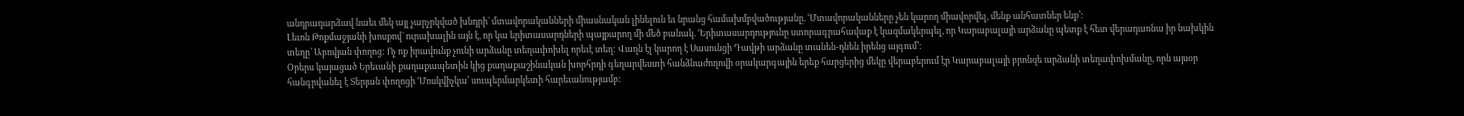անդրադարձավ նաեւ մեկ այլ չարչրկված խնդրի` մտավորականների միասնական լինելուն եւ նրանց համախմբվածությանը. ՙՄտավորականները չեն կարող միավորվել, մենք անհատներ ենք՚:
Լեւոն Թոքմաջյանի խոսքով` ուրախալին այն է, որ կա երիտասարդների պայքարող մի մեծ բանակ. ՙԵրիտասարդությունը ստորագրահավաք է կազմակերպել, որ Կարաբալայի արձանը պետք է հետ վերադառնա իր նախկին տեղը` Աբովյան փողոց: Ոչ ոք իրավունք չունի արձանը տեղափոխել որեւէ տեղ: Վաղն էլ կարող է Սասունցի Դավթի արձանը տանեն-դնեն իրենց այգում՚:
Օրերս կայացած Երեւանի քաղաքապետին կից քաղաքաշինական խորհրդի գեղարվեստի հանձնաժողովի օրակարգային երեք հարցերից մեկը վերաբերում էր Կարաբալայի բրոնզե արձանի տեղափոխմանը, որն այսօր հանգրվանել է Տերյան փողոցի ՙՄոսկվիչկա՚ սուպերմարկետի հարեւանությամբ: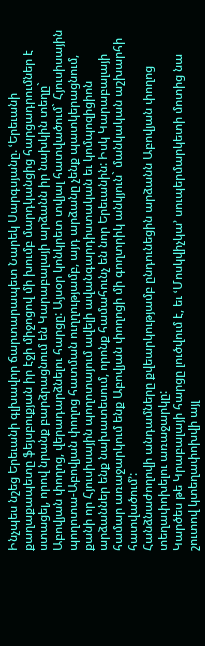Ինչպես նշեց Երեւանի գլխավոր ճարտարապետ Նարեկ Սարգսյանը. ՙԵրեւանի քաղաքապետը ֆեյսբուքյան իր էջի միջոցով մի խումբ մարդկանցից հարցադրումներ է ստացել, որով նրանք բարձրացնում են Կարաբալայի արձանն իր նախկին տեղը` Աբովյան փողոց, վերադարձնելու հարցը: Այսօր կոնկրետ տվյալ հատվածում` Հյուսիսային պողոտա-Աբովյան փողոց հատման ուղղությամբ, այդ արձանը չենք պատկերացնում, քանի որ Հյուսիսային պողոտայում ավելի ավանգարդիստական եւ կոմպոզիցիոն արձաններ ենք նախատեսում, որոնք համահունչ են նոր Երեւանին: Իսկ Կարաբալայի համար առաջարկում ենք Աբովյան փողոցի մի գողտրիկ անկյուն` մանկական աշխարհի հատվածում՚:
Հանձնաժողովի անդամները քվեարկությամբ ընդունեցին արձանն Աբովյան փողոց տեղափոխելու առաջարկը:
Կարծես թե Կրաբալայի հարցը լուծվում է, եւ ՙՄոսկվիչկա՚ սուպերմարկետի մոտից նա շուտով կտեղափոխվի այլ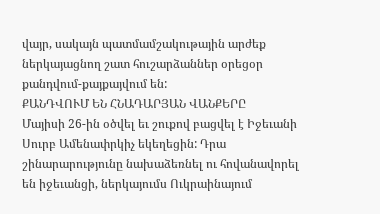վայր, սակայն պատմամշակութային արժեք ներկայացնող շատ հուշարձաններ օրեցօր քանդվում-քայքայվում են:
ՔԱՆԴՎՈՒՄ ԵՆ ՀՆԱԴԱՐՅԱՆ ՎԱՆՔԵՐԸ
Մայիսի 26-ին օծվել եւ շուքով բացվել է Իջեւանի Սուրբ Ամենափրկիչ եկեղեցին: Դրա շինարարությունը նախաձեռնել ու հովանավորել են իջեւանցի, ներկայումս Ուկրաինայում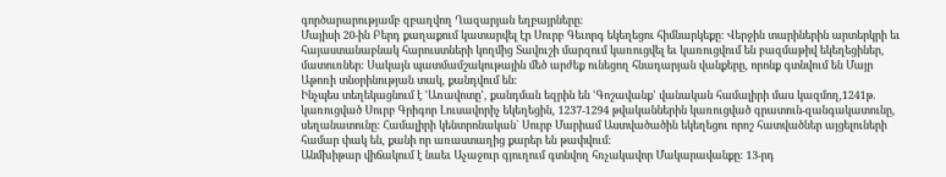գործարարությամբ զբաղվող Ղազարյան եղբայրները:
Մայիսի 20-ին Բերդ քաղաքում կատարվել էր Սուրբ Գեւորգ եկեղեցու հիմնարկեքը: Վերջին տարիներին արտերկրի եւ հայաստանաբնակ հարուստների կողմից Տավուշի մարզում կառուցվել եւ կառուցվում են բազմաթիվ եկեղեցիներ, մատուռներ: Սակայն պատմամշակութային մեծ արժեք ունեցող հնադարյան վանքերը, որոնք գտնվում են Մայր Աթոռի տնօրինության տակ, քանդվում են:
Ինչպես տեղեկացնում է ՙԱռավոտը՚, քանդման եզրին են ՙԳոշավանք՚ վանական համալիրի մաս կազմող,1241թ. կառուցված Սուրբ Գրիգոր Լուսավորիչ եկեղեցին, 1237-1294 թվականներին կառուցված գրատուն-զանգակատունը, սեղանատունը: Համալիրի կենտրոնական` Սուրբ Մարիամ Աստվածածին եկեղեցու որոշ հատվածներ այցելուների համար փակ են, քանի որ առաստաղից քարեր են թափվում:
Անմխիթար վիճակում է նաեւ Աչաջուր գյուղում գտնվող հռչակավոր Մակարավանքը: 13-րդ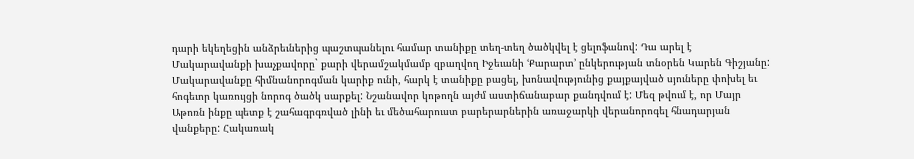դարի եկեղեցին անձրեւներից պաշտպանելու համար տանիքը տեղ-տեղ ծածկվել է ցելոֆանով: Դա արել է Մակարավանքի խաչքավորը` քարի վերամշակմամբ զբաղվող Իջեւանի ՙՔարարտ՚ ընկերության տնօրեն Կարեն Գիշյանը: Մակարավանքը հիմնանորոգման կարիք ունի, հարկ է տանիքը բացել, խոնավությունից քայքայված սյուները փոխել եւ հոգեւոր կառույցի նորոգ ծածկ սարքել: Նշանավոր կոթողն այժմ աստիճանաբար քանդվում է: Մեզ թվում է, որ Մայր Աթոռն ինքը պետք է շահագրգռված լինի եւ մեծահարուստ բարերարներին առաջարկի վերանորոգել հնադարյան վանքերը: Հակառակ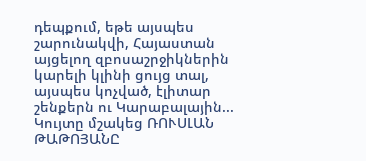դեպքում, եթե այսպես շարունակվի, Հայաստան այցելող զբոսաշրջիկներին կարելի կլինի ցույց տալ, այսպես կոչված, էլիտար շենքերն ու Կարաբալային...
Կույտը մշակեց ՌՈՒՍԼԱՆ ԹԱԹՈՅԱՆԸ